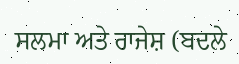ਸਲਮਾ ਅਤੇ ਰਾਜੇਸ਼ (ਬਦਲੇ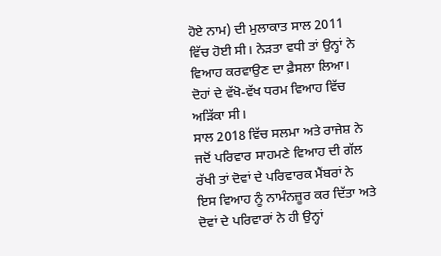ਹੋਏ ਨਾਮ) ਦੀ ਮੁਲਾਕਾਤ ਸਾਲ 2011 ਵਿੱਚ ਹੋਈ ਸੀ। ਨੇੜਤਾ ਵਧੀ ਤਾਂ ਉਨ੍ਹਾਂ ਨੇ ਵਿਆਹ ਕਰਵਾਉਣ ਦਾ ਫ਼ੈਸਲਾ ਲਿਆ। ਦੋਹਾਂ ਦੇ ਵੱਖੋ-ਵੱਖ ਧਰਮ ਵਿਆਹ ਵਿੱਚ ਅੜਿੱਕਾ ਸੀ।
ਸਾਲ 2018 ਵਿੱਚ ਸਲਮਾ ਅਤੇ ਰਾਜੇਸ਼ ਨੇ ਜਦੋਂ ਪਰਿਵਾਰ ਸਾਹਮਣੇ ਵਿਆਹ ਦੀ ਗੱਲ ਰੱਖੀ ਤਾਂ ਦੋਵਾਂ ਦੇ ਪਰਿਵਾਰਕ ਮੈਂਬਰਾਂ ਨੇ ਇਸ ਵਿਆਹ ਨੂੰ ਨਾਮੰਨਜ਼ੂਰ ਕਰ ਦਿੱਤਾ ਅਤੇ ਦੋਵਾਂ ਦੇ ਪਰਿਵਾਰਾਂ ਨੇ ਹੀ ਉਨ੍ਹਾਂ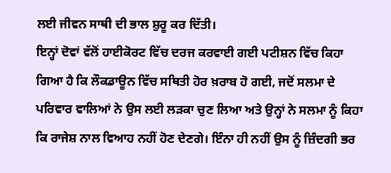ਲਈ ਜੀਵਨ ਸਾਥੀ ਦੀ ਭਾਲ ਸ਼ੁਰੂ ਕਰ ਦਿੱਤੀ।
ਇਨ੍ਹਾਂ ਦੋਵਾਂ ਵੱਲੋਂ ਹਾਈਕੋਰਟ ਵਿੱਚ ਦਰਜ ਕਰਵਾਈ ਗਈ ਪਟੀਸ਼ਨ ਵਿੱਚ ਕਿਹਾ ਗਿਆ ਹੈ ਕਿ ਲੌਕਡਾਊਨ ਵਿੱਚ ਸਥਿਤੀ ਹੋਰ ਖ਼ਰਾਬ ਹੋ ਗਈ, ਜਦੋਂ ਸਲਮਾ ਦੇ ਪਰਿਵਾਰ ਵਾਲਿਆਂ ਨੇ ਉਸ ਲਈ ਲੜਕਾ ਚੁਣ ਲਿਆ ਅਤੇ ਉਨ੍ਹਾਂ ਨੇ ਸਲਮਾ ਨੂੰ ਕਿਹਾ ਕਿ ਰਾਜੇਸ਼ ਨਾਲ ਵਿਆਹ ਨਹੀਂ ਹੋਣ ਦੇਣਗੇ। ਇੰਨਾ ਹੀ ਨਹੀਂ ਉਸ ਨੂੰ ਜ਼ਿੰਦਗੀ ਭਰ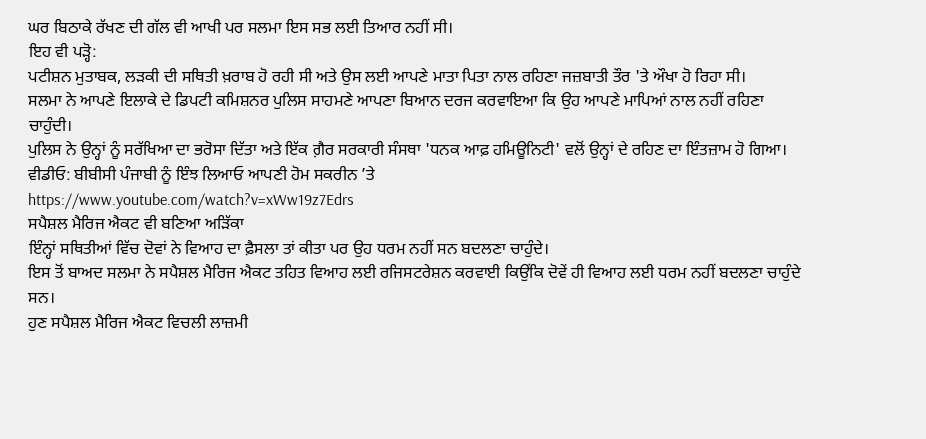ਘਰ ਬਿਠਾਕੇ ਰੱਖਣ ਦੀ ਗੱਲ ਵੀ ਆਖੀ ਪਰ ਸਲਮਾ ਇਸ ਸਭ ਲਈ ਤਿਆਰ ਨਹੀਂ ਸੀ।
ਇਹ ਵੀ ਪੜ੍ਹੋ:
ਪਟੀਸ਼ਨ ਮੁਤਾਬਕ, ਲੜਕੀ ਦੀ ਸਥਿਤੀ ਖ਼ਰਾਬ ਹੋ ਰਹੀ ਸੀ ਅਤੇ ਉਸ ਲਈ ਆਪਣੇ ਮਾਤਾ ਪਿਤਾ ਨਾਲ ਰਹਿਣਾ ਜਜ਼ਬਾਤੀ ਤੌਰ 'ਤੇ ਔਖਾ ਹੋ ਰਿਹਾ ਸੀ।
ਸਲਮਾ ਨੇ ਆਪਣੇ ਇਲਾਕੇ ਦੇ ਡਿਪਟੀ ਕਮਿਸ਼ਨਰ ਪੁਲਿਸ ਸਾਹਮਣੇ ਆਪਣਾ ਬਿਆਨ ਦਰਜ ਕਰਵਾਇਆ ਕਿ ਉਹ ਆਪਣੇ ਮਾਪਿਆਂ ਨਾਲ ਨਹੀਂ ਰਹਿਣਾ ਚਾਹੁੰਦੀ।
ਪੁਲਿਸ ਨੇ ਉਨ੍ਹਾਂ ਨੂੰ ਸਰੱਖਿਆ ਦਾ ਭਰੋਸਾ ਦਿੱਤਾ ਅਤੇ ਇੱਕ ਗ਼ੈਰ ਸਰਕਾਰੀ ਸੰਸਥਾ 'ਧਨਕ ਆਫ਼ ਹਮਿਊਨਿਟੀ' ਵਲੋਂ ਉਨ੍ਹਾਂ ਦੇ ਰਹਿਣ ਦਾ ਇੰਤਜ਼ਾਮ ਹੋ ਗਿਆ।
ਵੀਡੀਓ: ਬੀਬੀਸੀ ਪੰਜਾਬੀ ਨੂੰ ਇੰਝ ਲਿਆਓ ਆਪਣੀ ਹੋਮ ਸਕਰੀਨ ’ਤੇ
https://www.youtube.com/watch?v=xWw19z7Edrs
ਸਪੈਸ਼ਲ ਮੈਰਿਜ ਐਕਟ ਵੀ ਬਣਿਆ ਅੜਿੱਕਾ
ਇੰਨ੍ਹਾਂ ਸਥਿਤੀਆਂ ਵਿੱਚ ਦੋਵਾਂ ਨੇ ਵਿਆਹ ਦਾ ਫ਼ੈਸਲਾ ਤਾਂ ਕੀਤਾ ਪਰ ਉਹ ਧਰਮ ਨਹੀਂ ਸਨ ਬਦਲਣਾ ਚਾਹੁੰਦੇ।
ਇਸ ਤੋਂ ਬਾਅਦ ਸਲਮਾ ਨੇ ਸਪੈਸ਼ਲ ਮੈਰਿਜ ਐਕਟ ਤਹਿਤ ਵਿਆਹ ਲਈ ਰਜਿਸਟਰੇਸ਼ਨ ਕਰਵਾਈ ਕਿਉਂਕਿ ਦੋਵੇਂ ਹੀ ਵਿਆਹ ਲਈ ਧਰਮ ਨਹੀਂ ਬਦਲਣਾ ਚਾਹੁੰਦੇ ਸਨ।
ਹੁਣ ਸਪੈਸ਼ਲ ਮੈਰਿਜ ਐਕਟ ਵਿਚਲੀ ਲਾਜ਼ਮੀ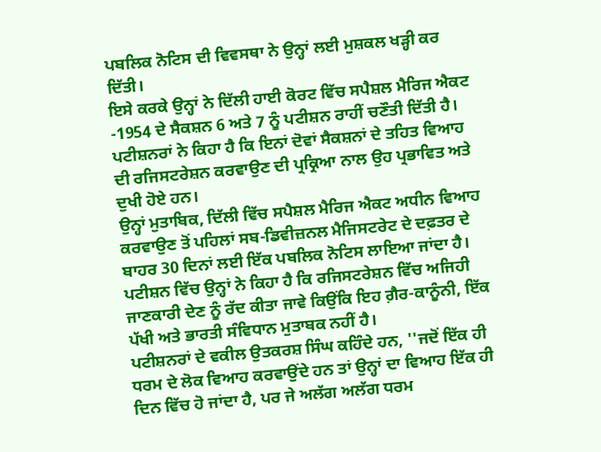ਪਬਲਿਕ ਨੋਟਿਸ ਦੀ ਵਿਵਸਥਾ ਨੇ ਉਨ੍ਹਾਂ ਲਈ ਮੁਸ਼ਕਲ ਖੜ੍ਹੀ ਕਰ ਦਿੱਤੀ।
ਇਸੇ ਕਰਕੇ ਉਨ੍ਹਾਂ ਨੇ ਦਿੱਲੀ ਹਾਈ ਕੋਰਟ ਵਿੱਚ ਸਪੈਸ਼ਲ ਮੈਰਿਜ ਐਕਟ -1954 ਦੇ ਸੈਕਸ਼ਨ 6 ਅਤੇ 7 ਨੂੰ ਪਟੀਸ਼ਨ ਰਾਹੀਂ ਚਣੌਤੀ ਦਿੱਤੀ ਹੈ।
ਪਟੀਸ਼ਨਰਾਂ ਨੇ ਕਿਹਾ ਹੈ ਕਿ ਇਨਾਂ ਦੋਵਾਂ ਸੈਕਸ਼ਨਾਂ ਦੇ ਤਹਿਤ ਵਿਆਹ ਦੀ ਰਜਿਸਟਰੇਸ਼ਨ ਕਰਵਾਉਣ ਦੀ ਪ੍ਰਕ੍ਰਿਆ ਨਾਲ ਉਹ ਪ੍ਰਭਾਵਿਤ ਅਤੇ ਦੁਖੀ ਹੋਏ ਹਨ।
ਉਨ੍ਹਾਂ ਮੁਤਾਬਿਕ, ਦਿੱਲੀ ਵਿੱਚ ਸਪੈਸ਼ਲ ਮੈਰਿਜ ਐਕਟ ਅਧੀਨ ਵਿਆਹ ਕਰਵਾਉਣ ਤੋਂ ਪਹਿਲਾਂ ਸਬ-ਡਿਵੀਜ਼ਨਲ ਮੈਜਿਸਟਰੇਟ ਦੇ ਦਫ਼ਤਰ ਦੇ ਬਾਹਰ 30 ਦਿਨਾਂ ਲਈ ਇੱਕ ਪਬਲਿਕ ਨੋਟਿਸ ਲਾਇਆ ਜਾਂਦਾ ਹੈ।
ਪਟੀਸ਼ਨ ਵਿੱਚ ਉਨ੍ਹਾਂ ਨੇ ਕਿਹਾ ਹੈ ਕਿ ਰਜਿਸਟਰੇਸ਼ਨ ਵਿੱਚ ਅਜਿਹੀ ਜਾਣਕਾਰੀ ਦੇਣ ਨੂੰ ਰੱਦ ਕੀਤਾ ਜਾਵੇ ਕਿਉਂਕਿ ਇਹ ਗ਼ੈਰ-ਕਾਨੂੰਨੀ, ਇੱਕ ਪੱਖੀ ਅਤੇ ਭਾਰਤੀ ਸੰਵਿਧਾਨ ਮੁਤਾਬਕ ਨਹੀਂ ਹੈ।
ਪਟੀਸ਼ਨਰਾਂ ਦੇ ਵਕੀਲ ਉਤਕਰਸ਼ ਸਿੰਘ ਕਹਿੰਦੇ ਹਨ, ''ਜਦੋਂ ਇੱਕ ਹੀ ਧਰਮ ਦੇ ਲੋਕ ਵਿਆਹ ਕਰਵਾਉਂਦੇ ਹਨ ਤਾਂ ਉਨ੍ਹਾਂ ਦਾ ਵਿਆਹ ਇੱਕ ਹੀ ਦਿਨ ਵਿੱਚ ਹੋ ਜਾਂਦਾ ਹੈ, ਪਰ ਜੇ ਅਲੱਗ ਅਲੱਗ ਧਰਮ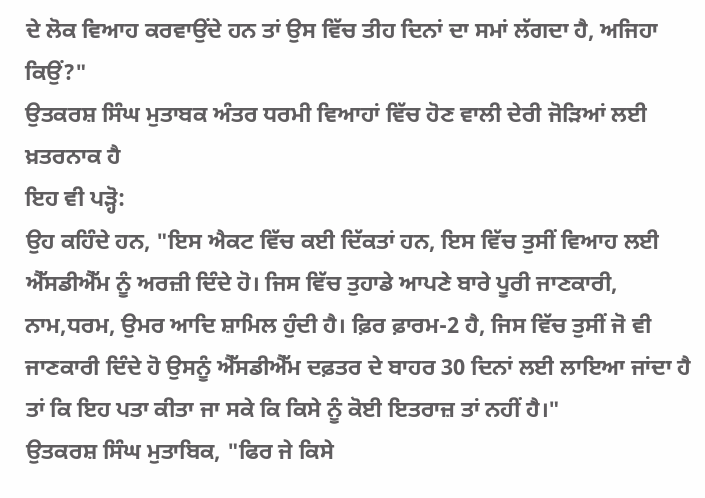ਦੇ ਲੋਕ ਵਿਆਹ ਕਰਵਾਉਂਦੇ ਹਨ ਤਾਂ ਉਸ ਵਿੱਚ ਤੀਹ ਦਿਨਾਂ ਦਾ ਸਮਾਂ ਲੱਗਦਾ ਹੈ, ਅਜਿਹਾ ਕਿਉਂ?"
ਉਤਕਰਸ਼ ਸਿੰਘ ਮੁਤਾਬਕ ਅੰਤਰ ਧਰਮੀ ਵਿਆਹਾਂ ਵਿੱਚ ਹੋਣ ਵਾਲੀ ਦੇਰੀ ਜੋੜਿਆਂ ਲਈ ਖ਼ਤਰਨਾਕ ਹੈ
ਇਹ ਵੀ ਪੜ੍ਹੋ:
ਉਹ ਕਹਿੰਦੇ ਹਨ, "ਇਸ ਐਕਟ ਵਿੱਚ ਕਈ ਦਿੱਕਤਾਂ ਹਨ, ਇਸ ਵਿੱਚ ਤੁਸੀਂ ਵਿਆਹ ਲਈ ਐੱਸਡੀਐੱਮ ਨੂੰ ਅਰਜ਼ੀ ਦਿੰਦੇ ਹੋ। ਜਿਸ ਵਿੱਚ ਤੁਹਾਡੇ ਆਪਣੇ ਬਾਰੇ ਪੂਰੀ ਜਾਣਕਾਰੀ, ਨਾਮ,ਧਰਮ, ਉਮਰ ਆਦਿ ਸ਼ਾਮਿਲ ਹੁੰਦੀ ਹੈ। ਫ਼ਿਰ ਫ਼ਾਰਮ-2 ਹੈ, ਜਿਸ ਵਿੱਚ ਤੁਸੀਂ ਜੋ ਵੀ ਜਾਣਕਾਰੀ ਦਿੰਦੇ ਹੋ ਉਸਨੂੰ ਐੱਸਡੀਐੱਮ ਦਫ਼ਤਰ ਦੇ ਬਾਹਰ 30 ਦਿਨਾਂ ਲਈ ਲਾਇਆ ਜਾਂਦਾ ਹੈ ਤਾਂ ਕਿ ਇਹ ਪਤਾ ਕੀਤਾ ਜਾ ਸਕੇ ਕਿ ਕਿਸੇ ਨੂੰ ਕੋਈ ਇਤਰਾਜ਼ ਤਾਂ ਨਹੀਂ ਹੈ।"
ਉਤਕਰਸ਼ ਸਿੰਘ ਮੁਤਾਬਿਕ, "ਫਿਰ ਜੇ ਕਿਸੇ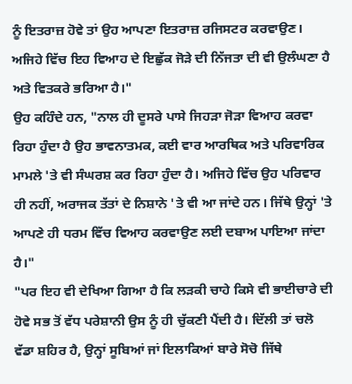ਨੂੰ ਇਤਰਾਜ਼ ਹੋਵੇ ਤਾਂ ਉਹ ਆਪਣਾ ਇਤਰਾਜ਼ ਰਜਿਸਟਰ ਕਰਵਾਉਣ। ਅਜਿਹੇ ਵਿੱਚ ਇਹ ਵਿਆਹ ਦੇ ਇਛੁੱਕ ਜੋੜੇ ਦੀ ਨਿੱਜਤਾ ਦੀ ਵੀ ਉਲੰਘਣਾ ਹੈ ਅਤੇ ਵਿਤਕਰੇ ਭਰਿਆ ਹੈ।"
ਉਹ ਕਹਿੰਦੇ ਹਨ, "ਨਾਲ ਹੀ ਦੂਸਰੇ ਪਾਸੇ ਜਿਹੜਾ ਜੋੜਾ ਵਿਆਹ ਕਰਵਾ ਰਿਹਾ ਹੁੰਦਾ ਹੈ ਉਹ ਭਾਵਨਾਤਮਕ, ਕਈ ਵਾਰ ਆਰਥਿਕ ਅਤੇ ਪਰਿਵਾਰਿਕ ਮਾਮਲੇ 'ਤੇ ਵੀ ਸੰਘਰਸ਼ ਕਰ ਰਿਹਾ ਹੁੰਦਾ ਹੈ। ਅਜਿਹੇ ਵਿੱਚ ਉਹ ਪਰਿਵਾਰ ਹੀ ਨਹੀਂ, ਅਰਾਜਕ ਤੱਤਾਂ ਦੇ ਨਿਸ਼ਾਨੇ 'ਤੇ ਵੀ ਆ ਜਾਂਦੇ ਹਨ। ਜਿੱਥੇ ਉਨ੍ਹਾਂ 'ਤੇ ਆਪਣੇ ਹੀ ਧਰਮ ਵਿੱਚ ਵਿਆਹ ਕਰਵਾਉਣ ਲਈ ਦਬਾਅ ਪਾਇਆ ਜਾਂਦਾ ਹੈ।"
"ਪਰ ਇਹ ਵੀ ਦੇਖਿਆ ਗਿਆ ਹੈ ਕਿ ਲੜਕੀ ਚਾਹੇ ਕਿਸੇ ਵੀ ਭਾਈਚਾਰੇ ਦੀ ਹੋਵੇ ਸਭ ਤੋਂ ਵੱਧ ਪਰੇਸ਼ਾਨੀ ਉਸ ਨੂੰ ਹੀ ਚੁੱਕਣੀ ਪੈਂਦੀ ਹੈ। ਦਿੱਲੀ ਤਾਂ ਚਲੋ ਵੱਡਾ ਸ਼ਹਿਰ ਹੈ, ਉਨ੍ਹਾਂ ਸੂਬਿਆਂ ਜਾਂ ਇਲਾਕਿਆਂ ਬਾਰੇ ਸੋਚੋ ਜਿੱਥੇ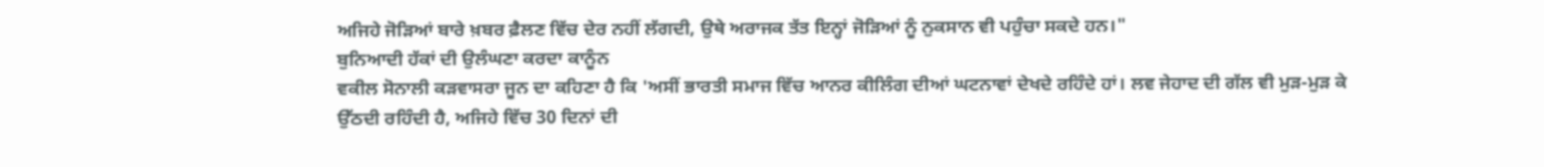ਅਜਿਹੇ ਜੋੜਿਆਂ ਬਾਰੇ ਖ਼ਬਰ ਫ਼ੈਲਣ ਵਿੱਚ ਦੇਰ ਨਹੀਂ ਲੱਗਦੀ, ਉਥੇ ਅਰਾਜਕ ਤੱਤ ਇਨ੍ਹਾਂ ਜੋੜਿਆਂ ਨੂੰ ਨੁਕਸਾਨ ਵੀ ਪਹੁੰਚਾ ਸਕਦੇ ਹਨ।"
ਬੁਨਿਆਦੀ ਹੱਕਾਂ ਦੀ ਉਲੰਘਣਾ ਕਰਦਾ ਕਾਨੂੰਨ
ਵਕੀਲ ਸੋਨਾਲੀ ਕੜਵਾਸਰਾ ਜੂਨ ਦਾ ਕਹਿਣਾ ਹੈ ਕਿ 'ਅਸੀਂ ਭਾਰਤੀ ਸਮਾਜ ਵਿੱਚ ਆਨਰ ਕੀਲਿੰਗ ਦੀਆਂ ਘਟਨਾਵਾਂ ਦੇਖਦੇ ਰਹਿੰਦੇ ਹਾਂ। ਲਵ ਜੇਹਾਦ ਦੀ ਗੱਲ ਵੀ ਮੁੜ-ਮੁੜ ਕੇ ਉੱਠਦੀ ਰਹਿੰਦੀ ਹੈ, ਅਜਿਹੇ ਵਿੱਚ 30 ਦਿਨਾਂ ਦੀ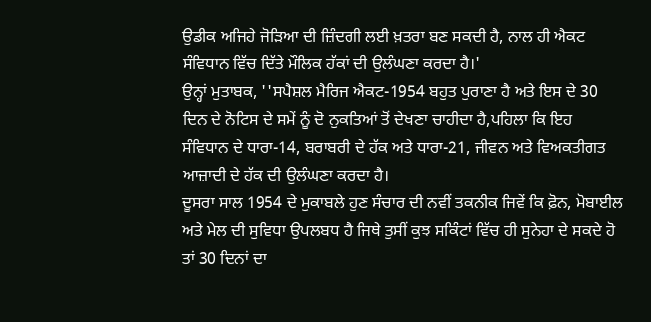ਉਡੀਕ ਅਜਿਹੇ ਜੋੜਿਆ ਦੀ ਜ਼ਿੰਦਗੀ ਲਈ ਖ਼ਤਰਾ ਬਣ ਸਕਦੀ ਹੈ, ਨਾਲ ਹੀ ਐਕਟ ਸੰਵਿਧਾਨ ਵਿੱਚ ਦਿੱਤੇ ਮੌਲਿਕ ਹੱਕਾਂ ਦੀ ਉਲੰਘਣਾ ਕਰਦਾ ਹੈ।'
ਉਨ੍ਹਾਂ ਮੁਤਾਬਕ, ''ਸਪੈਸ਼ਲ ਮੈਰਿਜ ਐਕਟ-1954 ਬਹੁਤ ਪੁਰਾਣਾ ਹੈ ਅਤੇ ਇਸ ਦੇ 30 ਦਿਨ ਦੇ ਨੋਟਿਸ ਦੇ ਸਮੇਂ ਨੂੰ ਦੋ ਨੁਕਤਿਆਂ ਤੋਂ ਦੇਖਣਾ ਚਾਹੀਦਾ ਹੈ,ਪਹਿਲਾ ਕਿ ਇਹ ਸੰਵਿਧਾਨ ਦੇ ਧਾਰਾ-14, ਬਰਾਬਰੀ ਦੇ ਹੱਕ ਅਤੇ ਧਾਰਾ-21, ਜੀਵਨ ਅਤੇ ਵਿਅਕਤੀਗਤ ਆਜ਼ਾਦੀ ਦੇ ਹੱਕ ਦੀ ਉਲੰਘਣਾ ਕਰਦਾ ਹੈ।
ਦੂਸਰਾ ਸਾਲ 1954 ਦੇ ਮੁਕਾਬਲੇ ਹੁਣ ਸੰਚਾਰ ਦੀ ਨਵੀਂ ਤਕਨੀਕ ਜਿਵੇਂ ਕਿ ਫ਼ੋਨ, ਮੋਬਾਈਲ ਅਤੇ ਮੇਲ ਦੀ ਸੁਵਿਧਾ ਉਪਲਬਧ ਹੈ ਜਿਥੇ ਤੁਸੀਂ ਕੁਝ ਸਕਿੰਟਾਂ ਵਿੱਚ ਹੀ ਸੁਨੇਹਾ ਦੇ ਸਕਦੇ ਹੋ ਤਾਂ 30 ਦਿਨਾਂ ਦਾ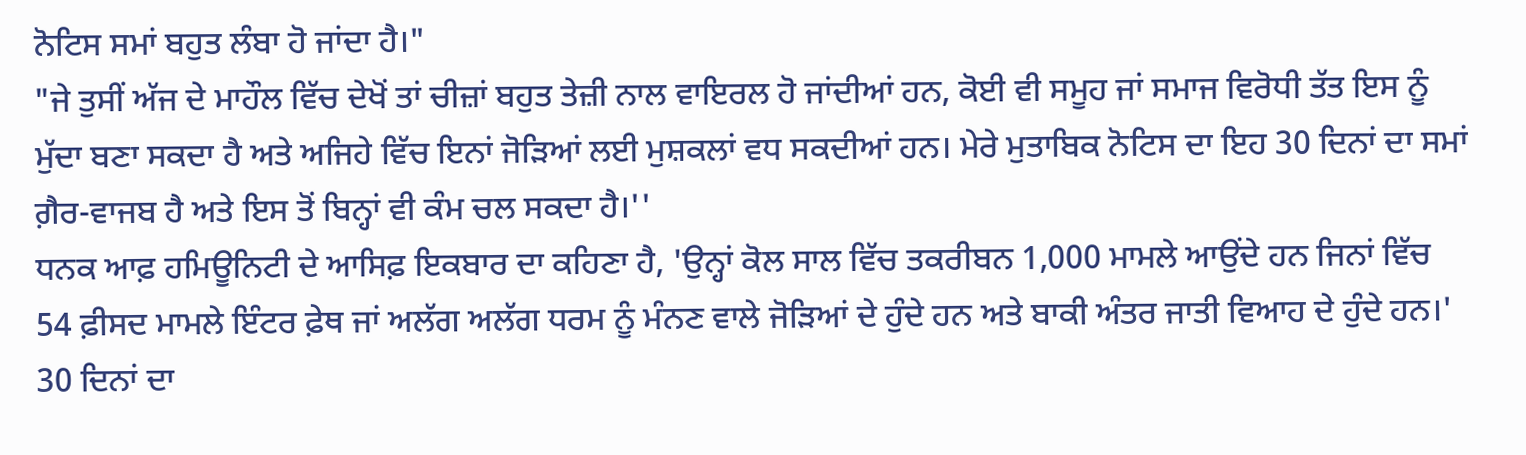ਨੋਟਿਸ ਸਮਾਂ ਬਹੁਤ ਲੰਬਾ ਹੋ ਜਾਂਦਾ ਹੈ।"
"ਜੇ ਤੁਸੀਂ ਅੱਜ ਦੇ ਮਾਹੌਲ ਵਿੱਚ ਦੇਖੋਂ ਤਾਂ ਚੀਜ਼ਾਂ ਬਹੁਤ ਤੇਜ਼ੀ ਨਾਲ ਵਾਇਰਲ ਹੋ ਜਾਂਦੀਆਂ ਹਨ, ਕੋਈ ਵੀ ਸਮੂਹ ਜਾਂ ਸਮਾਜ ਵਿਰੋਧੀ ਤੱਤ ਇਸ ਨੂੰ ਮੁੱਦਾ ਬਣਾ ਸਕਦਾ ਹੈ ਅਤੇ ਅਜਿਹੇ ਵਿੱਚ ਇਨਾਂ ਜੋੜਿਆਂ ਲਈ ਮੁਸ਼ਕਲਾਂ ਵਧ ਸਕਦੀਆਂ ਹਨ। ਮੇਰੇ ਮੁਤਾਬਿਕ ਨੋਟਿਸ ਦਾ ਇਹ 30 ਦਿਨਾਂ ਦਾ ਸਮਾਂ ਗ਼ੈਰ-ਵਾਜਬ ਹੈ ਅਤੇ ਇਸ ਤੋਂ ਬਿਨ੍ਹਾਂ ਵੀ ਕੰਮ ਚਲ ਸਕਦਾ ਹੈ।''
ਧਨਕ ਆਫ਼ ਹਮਿਊਨਿਟੀ ਦੇ ਆਸਿਫ਼ ਇਕਬਾਰ ਦਾ ਕਹਿਣਾ ਹੈ, 'ਉਨ੍ਹਾਂ ਕੋਲ ਸਾਲ ਵਿੱਚ ਤਕਰੀਬਨ 1,000 ਮਾਮਲੇ ਆਉਂਦੇ ਹਨ ਜਿਨਾਂ ਵਿੱਚ 54 ਫ਼ੀਸਦ ਮਾਮਲੇ ਇੰਟਰ ਫ਼ੇਥ ਜਾਂ ਅਲੱਗ ਅਲੱਗ ਧਰਮ ਨੂੰ ਮੰਨਣ ਵਾਲੇ ਜੋੜਿਆਂ ਦੇ ਹੁੰਦੇ ਹਨ ਅਤੇ ਬਾਕੀ ਅੰਤਰ ਜਾਤੀ ਵਿਆਹ ਦੇ ਹੁੰਦੇ ਹਨ।'
30 ਦਿਨਾਂ ਦਾ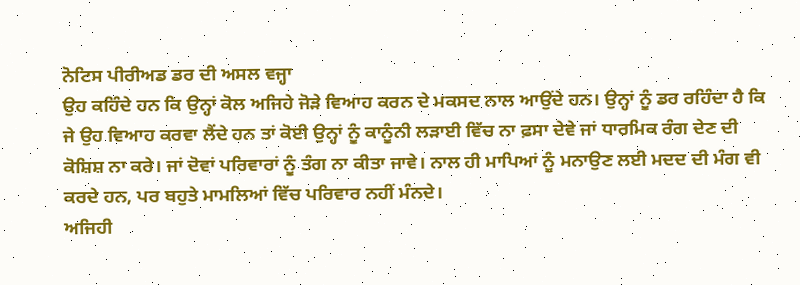ਨੋਟਿਸ ਪੀਰੀਅਡ ਡਰ ਦੀ ਅਸਲ ਵਜ੍ਹਾ
ਉਹ ਕਹਿੰਦੇ ਹਨ ਕਿ ਉਨ੍ਹਾਂ ਕੋਲ ਅਜਿਹੇ ਜੋੜੇ ਵਿਆਹ ਕਰਨ ਦੇ ਮਕਸਦ ਨਾਲ ਆਉਂਦੇ ਹਨ। ਉਨ੍ਹਾਂ ਨੂੰ ਡਰ ਰਹਿੰਦਾ ਹੈ ਕਿ ਜੇ ਉਹ ਵਿਆਹ ਕਰਵਾ ਲੈਂਦੇ ਹਨ ਤਾਂ ਕੋਈ ਉਨ੍ਹਾਂ ਨੂੰ ਕਾਨੂੰਨੀ ਲੜਾਈ ਵਿੱਚ ਨਾ ਫ਼ਸਾ ਦੇਵੇ ਜਾਂ ਧਾਰਮਿਕ ਰੰਗ ਦੇਣ ਦੀ ਕੋਸ਼ਿਸ਼ ਨਾ ਕਰੇ। ਜਾਂ ਦੋਵਾਂ ਪਰਿਵਾਰਾਂ ਨੂੰ ਤੰਗ ਨਾ ਕੀਤਾ ਜਾਵੇ। ਨਾਲ ਹੀ ਮਾਪਿਆਂ ਨੂੰ ਮਨਾਉਣ ਲਈ ਮਦਦ ਦੀ ਮੰਗ ਵੀ ਕਰਦੇ ਹਨ, ਪਰ ਬਹੁਤੇ ਮਾਮਲਿਆਂ ਵਿੱਚ ਪਰਿਵਾਰ ਨਹੀਂ ਮੰਨਦੇ।
ਅਜਿਹੀ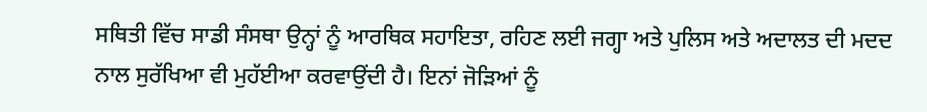ਸਥਿਤੀ ਵਿੱਚ ਸਾਡੀ ਸੰਸਥਾ ਉਨ੍ਹਾਂ ਨੂੰ ਆਰਥਿਕ ਸਹਾਇਤਾ, ਰਹਿਣ ਲਈ ਜਗ੍ਹਾ ਅਤੇ ਪੁਲਿਸ ਅਤੇ ਅਦਾਲਤ ਦੀ ਮਦਦ ਨਾਲ ਸੁਰੱਖਿਆ ਵੀ ਮੁਹੱਈਆ ਕਰਵਾਉਂਦੀ ਹੈ। ਇਨਾਂ ਜੋੜਿਆਂ ਨੂੰ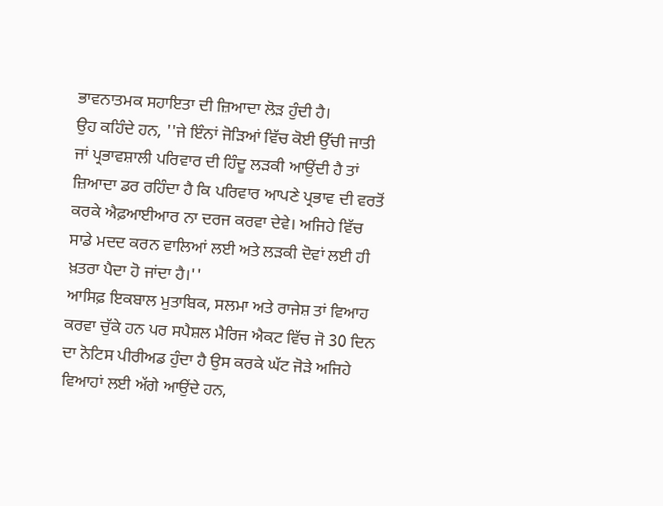ਭਾਵਨਾਤਮਕ ਸਹਾਇਤਾ ਦੀ ਜ਼ਿਆਦਾ ਲੋੜ ਹੁੰਦੀ ਹੈ।
ਉਹ ਕਹਿੰਦੇ ਹਨ, ''ਜੇ ਇੰਨਾਂ ਜੋੜਿਆਂ ਵਿੱਚ ਕੋਈ ਉੱਚੀ ਜਾਤੀ ਜਾਂ ਪ੍ਰਭਾਵਸ਼ਾਲੀ ਪਰਿਵਾਰ ਦੀ ਹਿੰਦੂ ਲੜਕੀ ਆਉਂਦੀ ਹੈ ਤਾਂ ਜ਼ਿਆਦਾ ਡਰ ਰਹਿੰਦਾ ਹੈ ਕਿ ਪਰਿਵਾਰ ਆਪਣੇ ਪ੍ਰਭਾਵ ਦੀ ਵਰਤੋਂ ਕਰਕੇ ਐਫ਼ਆਈਆਰ ਨਾ ਦਰਜ ਕਰਵਾ ਦੇਵੇ। ਅਜਿਹੇ ਵਿੱਚ ਸਾਡੇ ਮਦਦ ਕਰਨ ਵਾਲਿਆਂ ਲਈ ਅਤੇ ਲੜਕੀ ਦੋਵਾਂ ਲਈ ਹੀ ਖ਼ਤਰਾ ਪੈਦਾ ਹੋ ਜਾਂਦਾ ਹੈ।''
ਆਸਿਫ਼ ਇਕਬਾਲ ਮੁਤਾਬਿਕ, ਸਲਮਾ ਅਤੇ ਰਾਜੇਸ਼ ਤਾਂ ਵਿਆਹ ਕਰਵਾ ਚੁੱਕੇ ਹਨ ਪਰ ਸਪੈਸ਼ਲ ਮੈਰਿਜ ਐਕਟ ਵਿੱਚ ਜੋ 30 ਦਿਨ ਦਾ ਨੋਟਿਸ ਪੀਰੀਅਡ ਹੁੰਦਾ ਹੈ ਉਸ ਕਰਕੇ ਘੱਟ ਜੋੜੇ ਅਜਿਹੇ ਵਿਆਹਾਂ ਲਈ ਅੱਗੇ ਆਉਂਦੇ ਹਨ,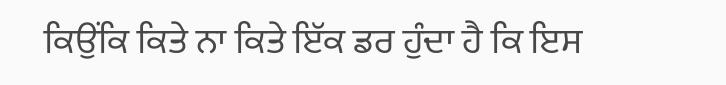ਕਿਉਂਕਿ ਕਿਤੇ ਨਾ ਕਿਤੇ ਇੱਕ ਡਰ ਹੁੰਦਾ ਹੈ ਕਿ ਇਸ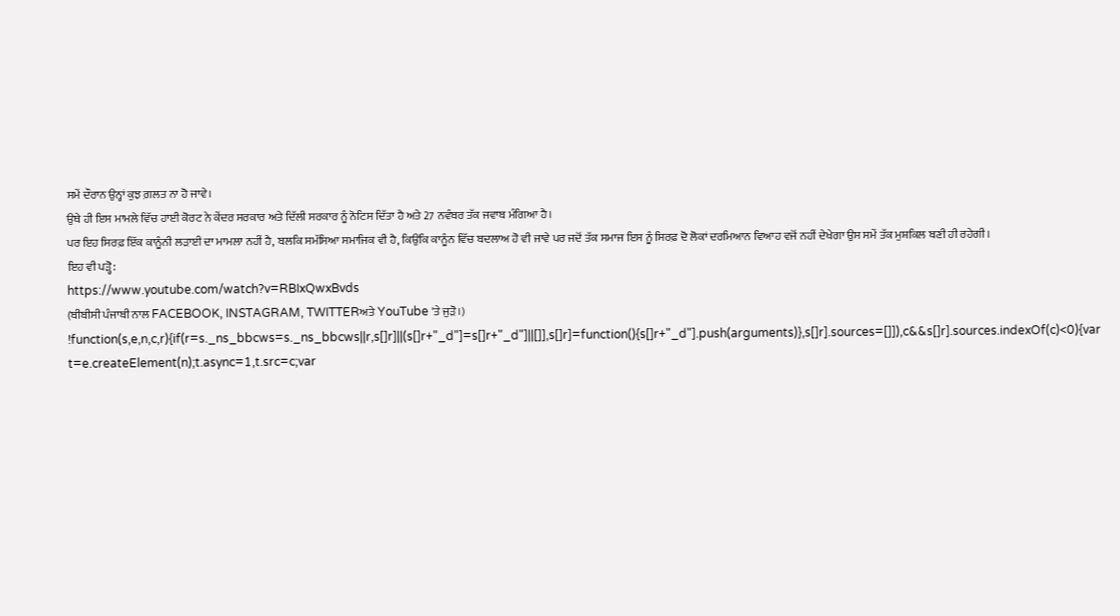ਸਮੇਂ ਦੌਰਾਨ ਉਨ੍ਹਾਂ ਕੁਝ ਗ਼ਲਤ ਨਾ ਹੋ ਜਾਵੇ।
ਉਥੇ ਹੀ ਇਸ ਮਾਮਲੇ ਵਿੱਚ ਹਾਈ ਕੋਰਟ ਨੇ ਕੇਂਦਰ ਸਰਕਾਰ ਅਤੇ ਦਿੱਲੀ ਸਰਕਾਰ ਨੂੰ ਨੋਟਿਸ ਦਿੱਤਾ ਹੈ ਅਤੇ 27 ਨਵੰਬਰ ਤੱਕ ਜਵਾਬ ਮੰਗਿਆ ਹੈ।
ਪਰ ਇਹ ਸਿਰਫ਼ ਇੱਕ ਕਾਨੂੰਨੀ ਲੜਾਈ ਦਾ ਮਾਮਲਾ ਨਹੀਂ ਹੈ, ਬਲਕਿ ਸਮੱਸਿਆ ਸਮਾਜਿਕ ਵੀ ਹੈ, ਕਿਉਂਕਿ ਕਾਨੂੰਨ ਵਿੱਚ ਬਦਲਾਅ ਹੋ ਵੀ ਜਾਵੇ ਪਰ ਜਦੋਂ ਤੱਕ ਸਮਾਜ ਇਸ ਨੂੰ ਸਿਰਫ਼ ਦੋ ਲੋਕਾਂ ਦਰਮਿਆਨ ਵਿਆਹ ਵਜੋਂ ਨਹੀਂ ਦੇਖੇਗਾ ਉਸ ਸਮੇਂ ਤੱਕ ਮੁਸ਼ਕਿਲ ਬਣੀ ਹੀ ਰਹੇਗੀ।
ਇਹ ਵੀ ਪੜ੍ਹੋ:
https://www.youtube.com/watch?v=RBIxQwxBvds
(ਬੀਬੀਸੀ ਪੰਜਾਬੀ ਨਾਲ FACEBOOK, INSTAGRAM, TWITTERਅਤੇ YouTube 'ਤੇ ਜੁੜੋ।)
!function(s,e,n,c,r){if(r=s._ns_bbcws=s._ns_bbcws||r,s[]r]||(s[]r+"_d"]=s[]r+"_d"]||[]],s[]r]=function(){s[]r+"_d"].push(arguments)},s[]r].sources=[]]),c&&s[]r].sources.indexOf(c)<0){var t=e.createElement(n);t.async=1,t.src=c;var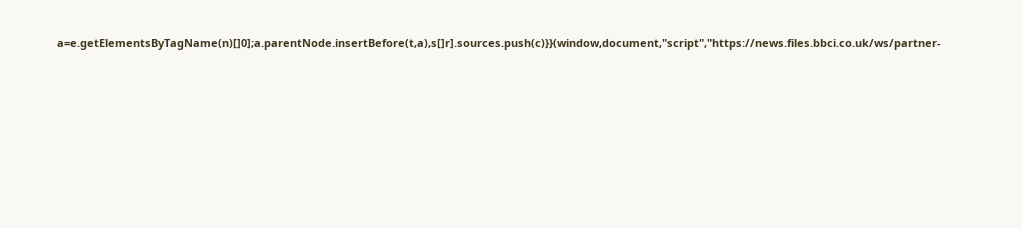a=e.getElementsByTagName(n)[]0];a.parentNode.insertBefore(t,a),s[]r].sources.push(c)}}(window,document,"script","https://news.files.bbci.co.uk/ws/partner-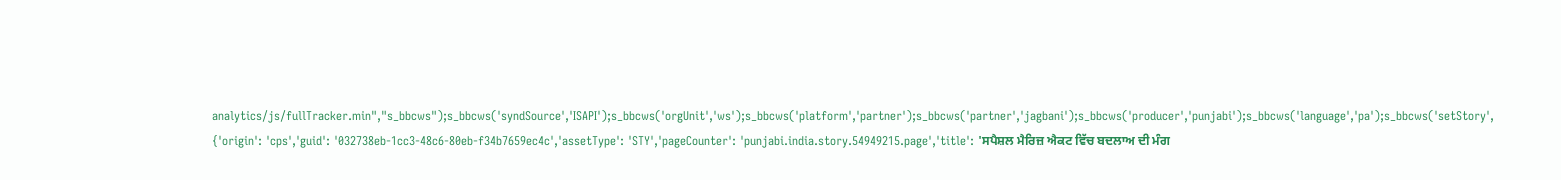analytics/js/fullTracker.min","s_bbcws");s_bbcws('syndSource','ISAPI');s_bbcws('orgUnit','ws');s_bbcws('platform','partner');s_bbcws('partner','jagbani');s_bbcws('producer','punjabi');s_bbcws('language','pa');s_bbcws('setStory', {'origin': 'cps','guid': '032738eb-1cc3-48c6-80eb-f34b7659ec4c','assetType': 'STY','pageCounter': 'punjabi.india.story.54949215.page','title': 'ਸਪੈਸ਼ਲ ਮੈਰਿਜ਼ ਐਕਟ ਵਿੱਚ ਬਦਲਾਅ ਦੀ ਮੰਗ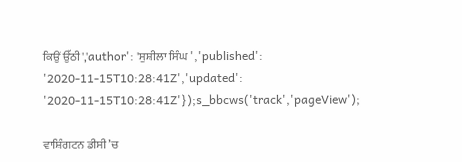ਕਿਉਂ ਉੱਠੀ','author': 'ਸੁਸ਼ੀਲਾ ਸਿੰਘ ','published': '2020-11-15T10:28:41Z','updated': '2020-11-15T10:28:41Z'});s_bbcws('track','pageView');

ਵਾਸ਼ਿੰਗਟਨ ਡੀਸੀ ’ਚ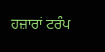ਹਜ਼ਾਰਾਂ ਟਰੰਪ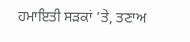ਹਮਾਇਤੀ ਸੜਕਾਂ ’ਤੇ, ਤਣਾਅ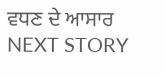ਵਧਣ ਦੇ ਆਸਾਰ
NEXT STORY